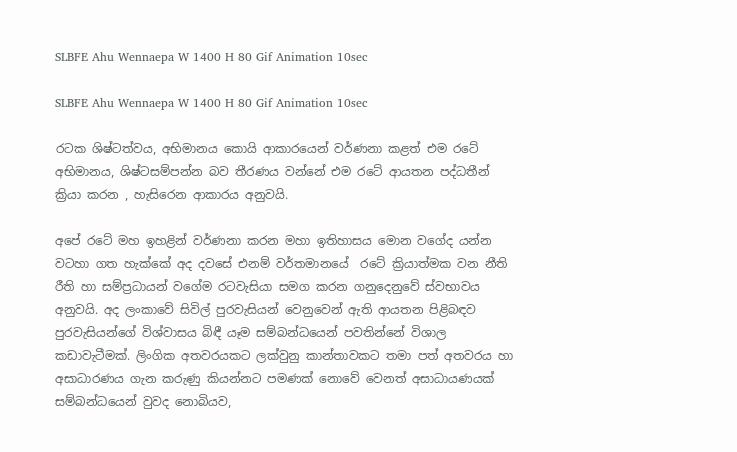SLBFE Ahu Wennaepa W 1400 H 80 Gif Animation 10sec

SLBFE Ahu Wennaepa W 1400 H 80 Gif Animation 10sec

රටක ශිෂ්ටත්වය, අභිමානය කොයි ආකාරයෙන් වර්ණනා කළත් එම රටේ අභිමානය, ශිෂ්ටසම්පන්න බව තීරණය වන්නේ එම රටේ ආයතන පද්ධතීන් ක්‍රියා කරන , හැසිරෙන ආකාරය අනුවයි.

අපේ රටේ මහ ඉහළින් වර්ණනා කරන මහා ඉතිහාසය මොන වගේද යන්න වටහා ගත හැක්කේ අද දවසේ එනම් වර්තමානයේ  රටේ ක්‍රියාත්මක වන නීති රීති හා සම්ප්‍රධායන් වගේම රටවැසියා සමග කරන ගනුදෙනුවේ ස්වභාවය අනුවයි. අද ලංකාවේ සිවිල් පුරවැසියන් වෙනුවෙන් ඇති ආයතන පිළිබඳව පුරවැසියන්ගේ විශ්වාසය බිඳී යෑම සම්බන්ධයෙන් පවතින්නේ විශාල කඩාවැටීමක්. ලිංගික අතවරයකට ලක්වුනු කාන්තාවකට තමා පත් අතවරය හා අසාධාරණය ගැන කරුණු කියන්නට පමණක් නොවේ වෙනත් අසාධායණයක් සම්බන්ධයෙන් වුවද නොබියව,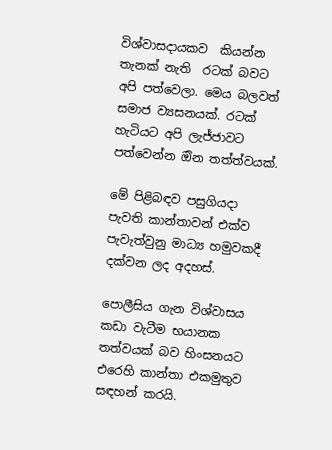විශ්වාසදායකව  කියන්න තැනක් නැති  රටක් බවට අපි පත්වෙලා. මෙය බලවත් සමාජ ව්‍යසනයක්. රටක් හැටියට අපි ලැජ්ජාවට පත්වෙන්න ඔින තත්ත්වයක්.

මේ පිළිබඳව පසුගියදා පැවති කාන්තාවන් එක්ව පැවැත්වුනු මාධ්‍ය හමුවකදී දක්වන ලද අදහස්.

පොලීසිය ගැන විශ්වාසය කඩා වැටීම භයානක තත්වයක් බව හිංසනයට එරෙහි කාන්තා එකමුතුව සඳහන් කරයි.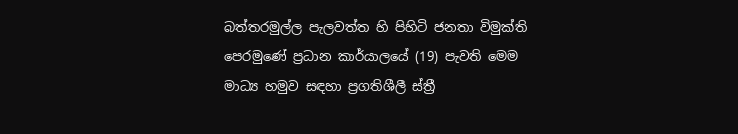බත්තරමුල්ල පැලවත්ත හි පිහිටි ජනතා විමුක්ති පෙරමුණේ ප්‍රධාන කාර්යාලයේ (19) පැවති මෙම මාධ්‍ය හමුව සඳහා ප්‍රගතිශීලී ස්ත්‍රී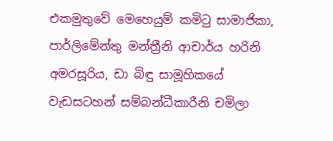එකමුතුවේ මෙහෙයුම් කමිටු සාමාජිකා, පාර්ලිමේන්තු මන්ත්‍රීනි ආචාර්ය හරිනි අමරසූරිය, ඩා බිඳු සාමූහිකයේ වැඩසටහන් සම්බන්ධීකාරීනි චමිලා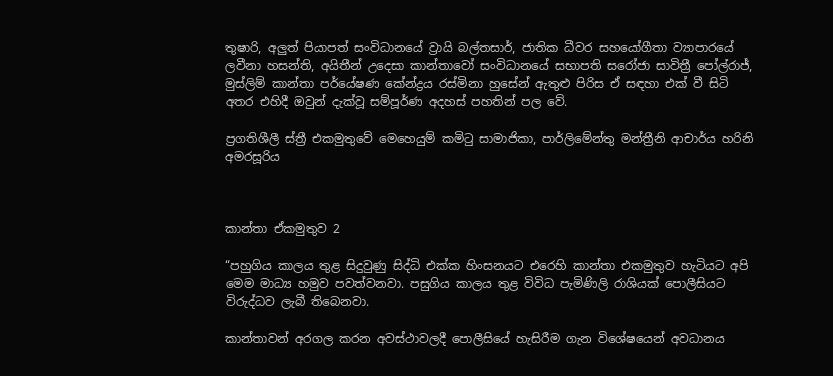තුෂාරි, අලුත් පියාපත් සංවිධානයේ ව්‍රායි බල්තසාර්, ජාතික ධීවර සහයෝගීතා ව්‍යාපාරයේ ලවීනා හසන්ති, අයිතීන් උදෙසා කාන්තාවෝ සංවිධානයේ සභාපති සරෝජා සාවිත්‍රී පෝල්රාජ්, මුස්ලිම් කාන්තා පර්යේෂණ කේන්ද්‍රය රස්මිනා හුසේන් ඇතුළු පිරිස ඒ සඳහා එක් වී සිටි අතර එහිදී ඔවුන් දැක්වූ සම්පූර්ණ අදහස් පහතින් පල වේ.

ප්‍රගතිශීලී ස්ත්‍රී එකමුතුවේ මෙහෙයුම් කමිටු සාමාජිකා, පාර්ලිමේන්තු මන්ත්‍රීනි ආචාර්ය හරිනි අමරසූරිය



කාන්තා ඒකමුතුව 2

“පහුගිය කාලය තුළ සිදුවුණු සිද්ධි එක්ක හිංසනයට එරෙහි කාන්තා එකමුතුව හැටියට අපි මෙම මාධ්‍ය හමුව පවත්වනවා. පසුගිය කාලය තුළ විවිධ පැමිණිලි රාශියක් පොලීසියට විරුද්ධව ලැබී තිබෙනවා.

කාන්තාවන් අරගල කරන අවස්ථාවලදී පොලීසියේ හැසිරීම ගැන විශේෂයෙන් අවධානය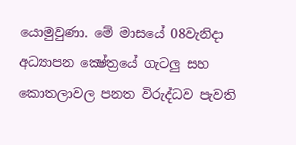යොමුවුණා. මේ මාසයේ 08වැනිදා අධ්‍යාපන ක්‍ෂේත්‍රයේ ගැටලු සහ කොතලාවල පනත විරුද්ධව පැවති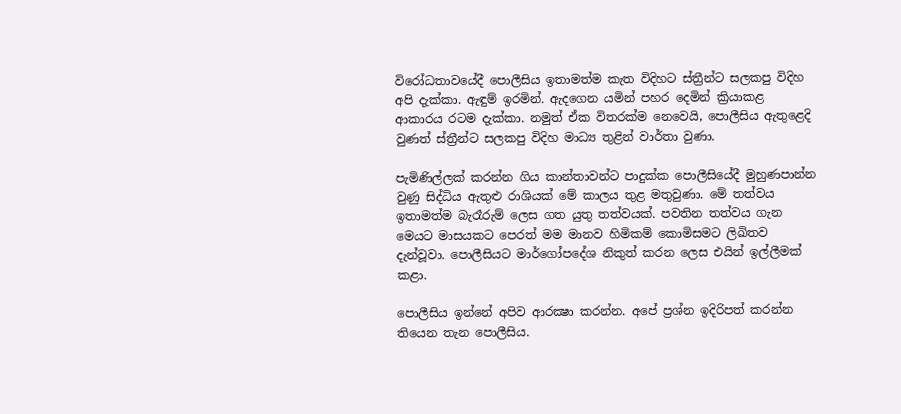විරෝධතාවයේදී පොලීසිය ඉතාමත්ම කැත විදිහට ස්ත්‍රීන්ට සලකපු විදිහ අපි දැක්කා. ඇඳුම් ඉරමින්. ඇදගෙන යමින් පහර දෙමින් ක්‍රියාකළ ආකාරය රටම දැක්කා. නමුත් ඒක විතරක්ම නෙවෙයි, පොලීසිය ඇතුළෙදි වුණත් ස්ත්‍රීන්ට සලකපු විදිහ මාධ්‍ය තුළින් වාර්තා වුණා.

පැමිණිල්ලක් කරන්න ගිය කාන්තාවන්ට පාදුක්ක පොලීසියේදී මුහුණපාන්න වුණු සිද්ධිය ඇතුළු රාශියක් මේ කාලය තුළ මතුවුණා. මේ තත්වය ඉතාමත්ම බැරෑරුම් ලෙස ගත යුතු තත්වයක්. පවතින තත්වය ගැන මෙයට මාසයකට පෙරත් මම මානව හිමිකම් කොමිසමට ලිඛිතව දැන්වූවා. පොලීසියට මාර්ගෝපදේශ නිකුත් කරන ලෙස එයින් ඉල්ලීමක් කළා.

පොලීසිය ඉන්නේ අපිව ආරක්‍ෂා කරන්න. අපේ ප්‍රශ්න ඉදිරිපත් කරන්න තියෙන තැන පොලීසිය.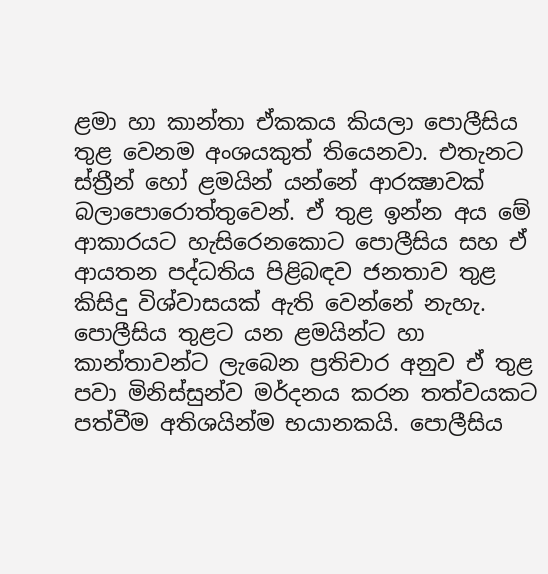ළමා හා කාන්තා ඒකකය කියලා පොලීසිය තුළ වෙනම අංශයකුත් තියෙනවා. එතැනට ස්ත්‍රීන් හෝ ළමයින් යන්නේ ආරක්‍ෂාවක් බලාපොරොත්තුවෙන්. ඒ තුළ ඉන්න අය මේ ආකාරයට හැසිරෙනකොට පොලීසිය සහ ඒ ආයතන පද්ධතිය පිළිබඳව ජනතාව තුළ කිසිදු විශ්වාසයක් ඇති වෙන්නේ නැහැ. පොලීසිය තුළට යන ළමයින්ට හා කාන්තාවන්ට ලැබෙන ප්‍රතිචාර අනුව ඒ තුළ පවා මිනිස්සුන්ව මර්දනය කරන තත්වයකට පත්වීම අතිශයින්ම භයානකයි. පොලීසිය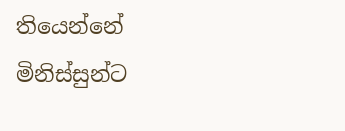තියෙන්නේ මිනිස්සුන්ට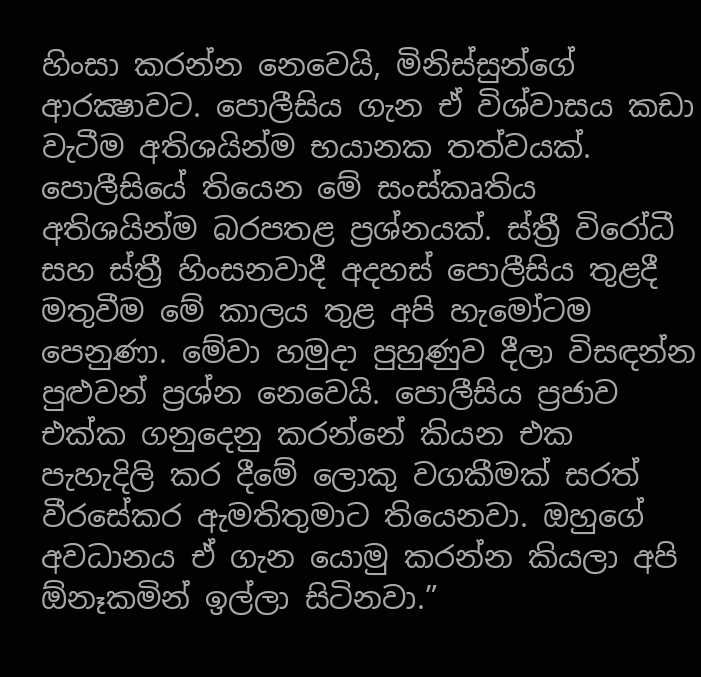හිංසා කරන්න නෙවෙයි, මිනිස්සුන්ගේ ආරක්‍ෂාවට. පොලීසිය ගැන ඒ විශ්වාසය කඩා වැටීම අතිශයින්ම භයානක තත්වයක්. පොලීසියේ තියෙන මේ සංස්කෘතිය අතිශයින්ම බරපතළ ප්‍රශ්නයක්. ස්ත්‍රී විරෝධී සහ ස්ත්‍රී හිංසනවාදී අදහස් පොලීසිය තුළදී මතුවීම මේ කාලය තුළ අපි හැමෝටම පෙනුණා. මේවා හමුදා පුහුණුව දීලා විසඳන්න පුළුවන් ප්‍රශ්න නෙවෙයි. පොලීසිය ප්‍රජාව එක්ක ගනුදෙනු කරන්නේ කියන එක පැහැදිලි කර දීමේ ලොකු වගකීමක් සරත් වීරසේකර ඇමතිතුමාට තියෙනවා. ඔහුගේ අවධානය ඒ ගැන යොමු කරන්න කියලා අපි ඕනෑකමින් ඉල්ලා සිටිනවා.”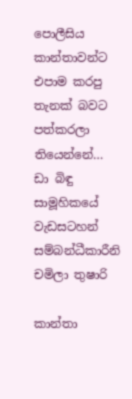පොලීසිය කාන්තාවන්ට එපාම කරපු තැනක් බවට පත්කරලා තියෙන්නේ…
ඩා බිඳු සාමූහිකයේ වැඩසටහන් සම්බන්ධීකාරීනි චමිලා තුෂාරි

කාන්තා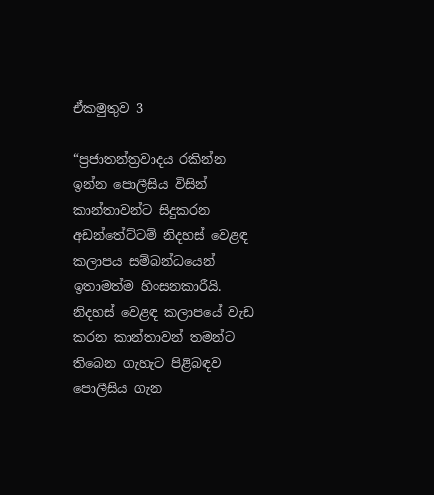ඒකමුතුව 3

“ප්‍රජාතන්ත්‍රවාදය රකින්න ඉන්න පොලීසිය විසින් කාන්තාවන්ට සිදුකරන අඩන්තේට්ටම් නිදහස් වෙළඳ කලාපය සම්බන්ධයෙන් ඉතාමත්ම හිංසනකාරීයි. නිදහස් වෙළඳ කලාපයේ වැඩ කරන කාන්තාවන් තමන්ට තිබෙන ගැහැට පිළිබඳව පොලීසිය ගැන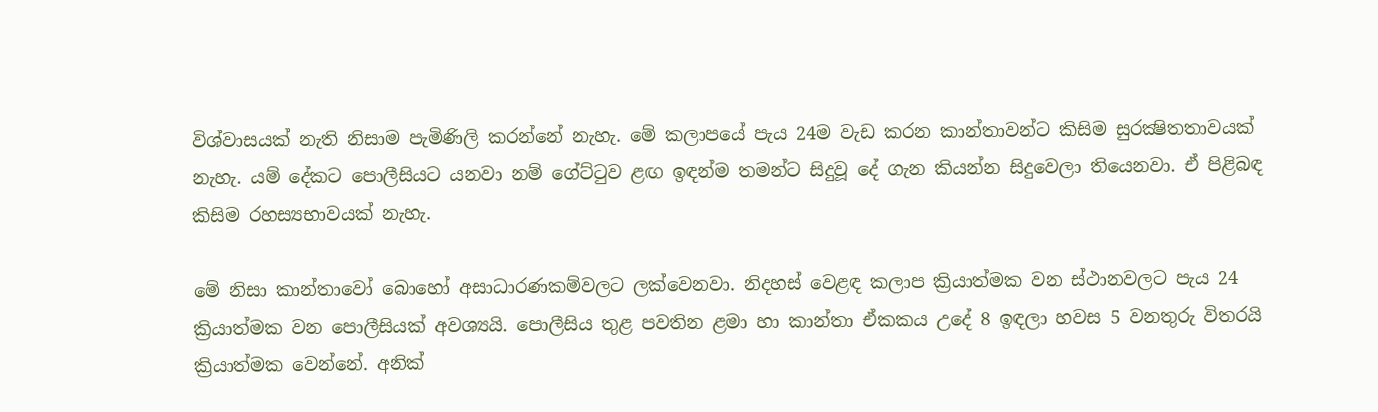විශ්වාසයක් නැති නිසාම පැමිණිලි කරන්නේ නැහැ. මේ කලාපයේ පැය 24ම වැඩ කරන කාන්තාවන්ට කිසිම සුරක්‍ෂිතතාවයක් නැහැ. යම් දේකට පොලීසියට යනවා නම් ගේට්ටුව ළඟ ඉඳන්ම තමන්ට සිදුවූ දේ ගැන කියන්න සිදුවෙලා තියෙනවා. ඒ පිළිබඳ කිසිම රහස්‍යභාවයක් නැහැ.

මේ නිසා කාන්තාවෝ බොහෝ අසාධාරණකම්වලට ලක්වෙනවා. නිදහස් වෙළඳ කලාප ක්‍රියාත්මක වන ස්ථානවලට පැය 24 ක්‍රියාත්මක වන පොලීසියක් අවශ්‍යයි. පොලීසිය තුළ පවතින ළමා හා කාන්තා ඒකකය උදේ 8 ඉඳලා හවස 5 වනතුරු විතරයි ක්‍රියාත්මක වෙන්නේ. අනික්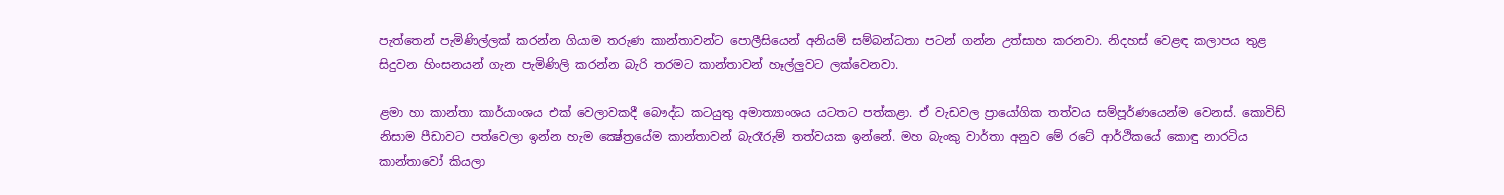පැත්තෙන් පැමිණිල්ලක් කරන්න ගියාම තරුණ කාන්තාවන්ට පොලීසියෙන් අනියම් සම්බන්ධතා පටන් ගන්න උත්සාහ කරනවා. නිදහස් වෙළඳ කලාපය තුළ සිදුවන හිංසනයන් ගැන පැමිණිලි කරන්න බැරි තරමට කාන්තාවන් හෑල්ලුවට ලක්වෙනවා.

ළමා හා කාන්තා කාර්යාංශය එක් වෙලාවකදී බෞද්ධ කටයුතු අමාත්‍යාංශය යටතට පත්කළා. ඒ වැඩවල ප්‍රායෝගික තත්වය සම්පූර්ණයෙන්ම වෙනස්. කොවිඩ් නිසාම පීඩාවට පත්වෙලා ඉන්න හැම ක්‍ෂේත්‍රයේම කාන්තාවන් බැරෑරුම් තත්වයක ඉන්නේ. මහ බැංකු වාර්තා අනුව මේ රටේ ආර්ථිකයේ කොඳු නාරටිය කාන්තාවෝ කියලා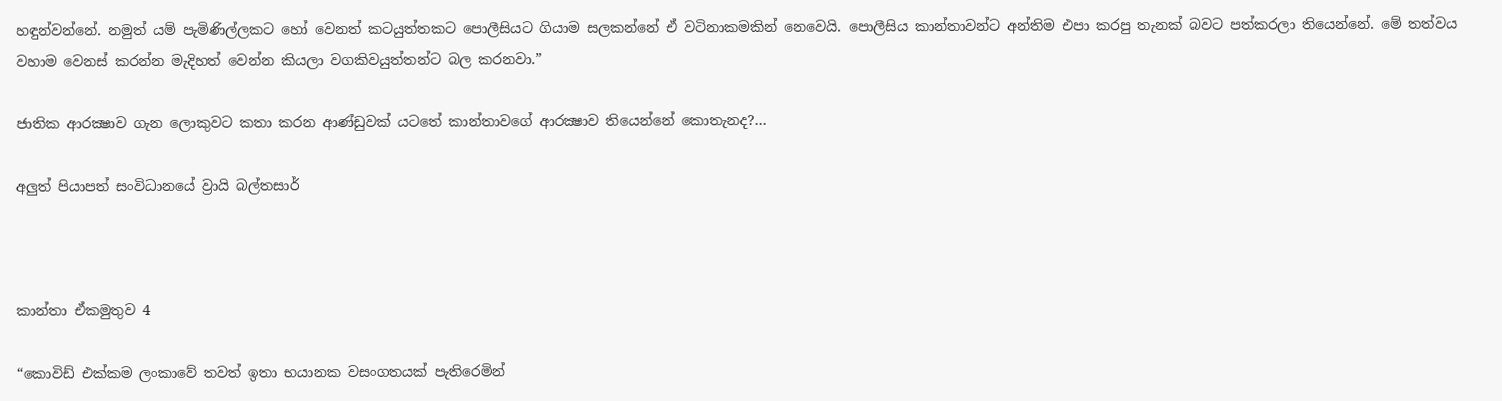හඳුන්වන්නේ. නමුත් යම් පැමිණිල්ලකට හෝ වෙනත් කටයුත්තකට පොලීසියට ගියාම සලකන්නේ ඒ වටිනාකමකින් නෙවෙයි. පොලීසිය කාන්තාවන්ට අන්තිම එපා කරපු තැනක් බවට පත්කරලා තියෙන්නේ. මේ තත්වය වහාම වෙනස් කරන්න මැදිහත් වෙන්න කියලා වගකිවයුත්තන්ට බල කරනවා.”

ජාතික ආරක්‍ෂාව ගැන ලොකුවට කතා කරන ආණ්ඩුවක් යටතේ කාන්තාවගේ ආරක්‍ෂාව තියෙන්නේ කොතැනද?…

අලුත් පියාපත් සංවිධානයේ ව්‍රායි බල්තසාර්



කාන්තා ඒකමුතුව 4

“කොවිඩ් එක්කම ලංකාවේ තවත් ඉතා භයානක වසංගතයක් පැතිරෙමින්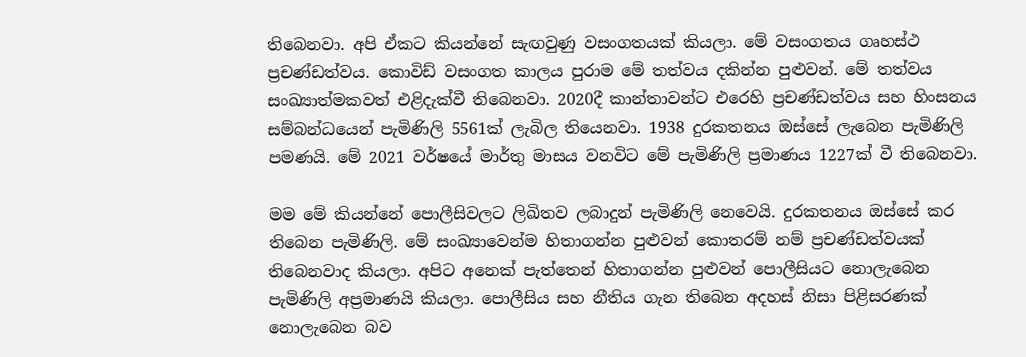තිබෙනවා. අපි ඒකට කියන්නේ සැඟවුණු වසංගතයක් කියලා. මේ වසංගතය ගෘහස්ථ ප්‍රචණ්ඩත්වය. කොවිඩ් වසංගත කාලය පුරාම මේ තත්වය දකින්න පුළුවන්. මේ තත්වය සංඛ්‍යාත්මකවත් එළිදැක්වී තිබෙනවා. 2020දී කාන්තාවන්ට එරෙහි ප්‍රචණ්ඩත්වය සහ හිංසනය සම්බන්ධයෙන් පැමිණිලි 5561ක් ලැබිල තියෙනවා. 1938 දුරකතනය ඔස්සේ ලැබෙන පැමිණිලි පමණයි. මේ 2021 වර්ෂයේ මාර්තු මාසය වනවිට මේ පැමිණිලි ප්‍රමාණය 1227ක් වී තිබෙනවා.

මම මේ කියන්නේ පොලීසිවලට ලිඛිතව ලබාදුන් පැමිණිලි නෙවෙයි. දුරකතනය ඔස්සේ කර තිබෙන පැමිණිලි. මේ සංඛ්‍යාවෙන්ම හිතාගන්න පුළුවන් කොතරම් නම් ප්‍රචණ්ඩත්වයක් තිබෙනවාද කියලා. අපිට අනෙක් පැත්තෙන් හිතාගන්න පුළුවන් පොලීසියට නොලැබෙන පැමිණිලි අප්‍රමාණයි කියලා. පොලීසිය සහ නීතිය ගැන තිබෙන අදහස් නිසා පිළිසරණක් නොලැබෙන බව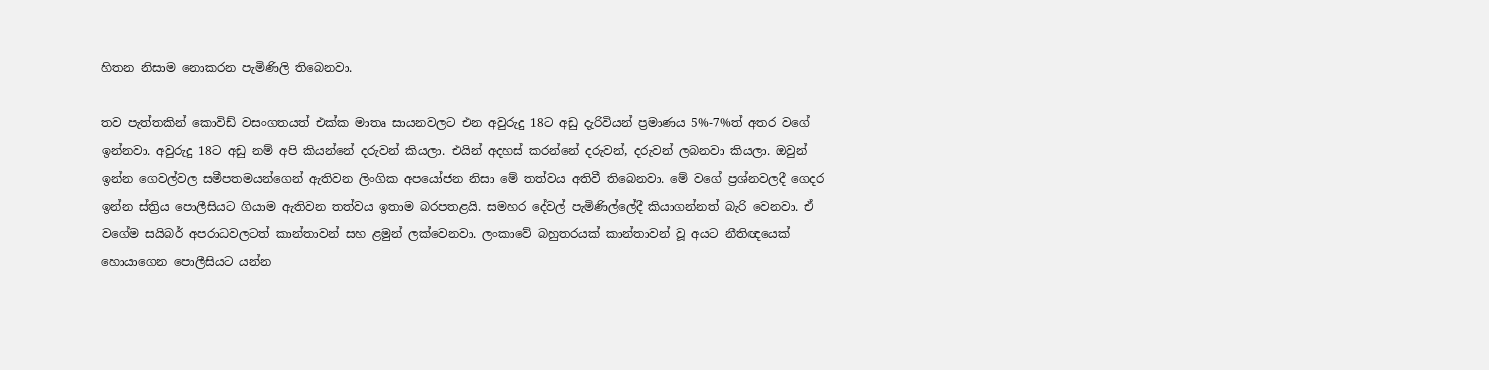හිතන නිසාම නොකරන පැමිණිලි තිබෙනවා.

තව පැත්තකින් කොවිඩ් වසංගතයත් එක්ක මාතෘ සායනවලට එන අවුරුදු 18ට අඩු දැරිවියන් ප්‍රමාණය 5%-7%ත් අතර වගේ ඉන්නවා. අවුරුදු 18ට අඩු නම් අපි කියන්නේ දරුවන් කියලා. එයින් අදහස් කරන්නේ දරුවන්, දරුවන් ලබනවා කියලා. ඔවුන් ඉන්න ගෙවල්වල සමීපතමයන්ගෙන් ඇතිවන ලිංගික අපයෝජන නිසා මේ තත්වය අතිවී තිබෙනවා. මේ වගේ ප්‍රශ්නවලදී ගෙදර ඉන්න ස්ත්‍රිය පොලීසියට ගියාම ඇතිවන තත්වය ඉතාම බරපතළයි. සමහර දේවල් පැමිණිල්ලේදී කියාගන්නත් බැරි වෙනවා. ඒ වගේම සයිබර් අපරාධවලටත් කාන්තාවන් සහ ළමුන් ලක්වෙනවා. ලංකාවේ බහුතරයක් කාන්තාවන් වූ අයට නීතිඥයෙක් හොයාගෙන පොලීසියට යන්න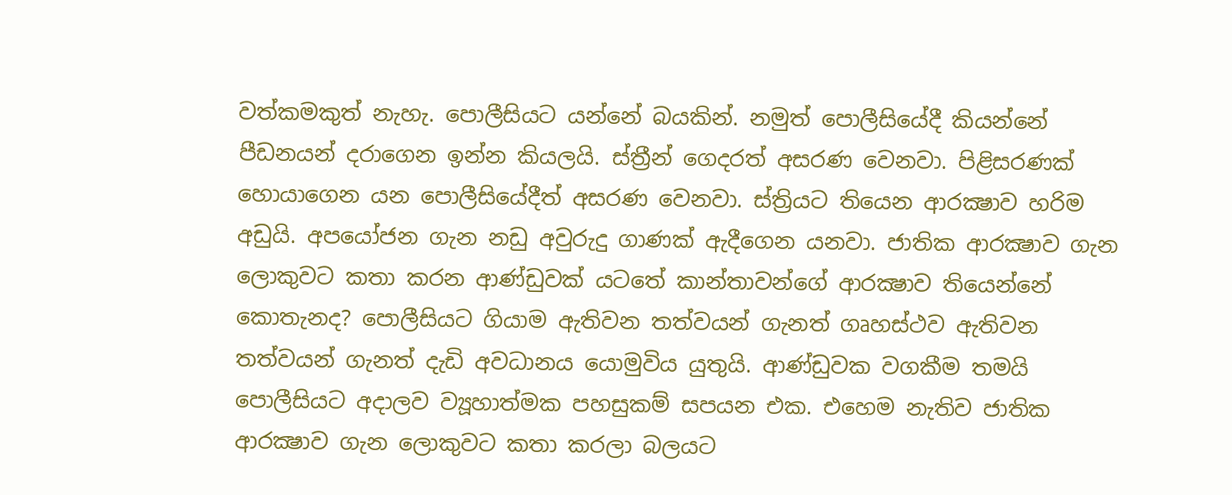වත්කමකුත් නැහැ. පොලීසියට යන්නේ බයකින්. නමුත් පොලීසියේදී කියන්නේ පීඩනයන් දරාගෙන ඉන්න කියලයි. ස්ත්‍රීන් ගෙදරත් අසරණ වෙනවා. පිළිසරණක් හොයාගෙන යන පොලීසියේදීත් අසරණ වෙනවා. ස්ත්‍රියට තියෙන ආරක්‍ෂාව හරිම අඩුයි. අපයෝජන ගැන නඩු අවුරුදු ගාණක් ඇදීගෙන යනවා. ජාතික ආරක්‍ෂාව ගැන ලොකුවට කතා කරන ආණ්ඩුවක් යටතේ කාන්තාවන්ගේ ආරක්‍ෂාව තියෙන්නේ කොතැනද? පොලීසියට ගියාම ඇතිවන තත්වයන් ගැනත් ගෘහස්ථව ඇතිවන තත්වයන් ගැනත් දැඩි අවධානය යොමුවිය යුතුයි. ආණ්ඩුවක වගකීම තමයි පොලීසියට අදාලව ව්‍යූහාත්මක පහසුකම් සපයන එක. එහෙම නැතිව ජාතික ආරක්‍ෂාව ගැන ලොකුවට කතා කරලා බලයට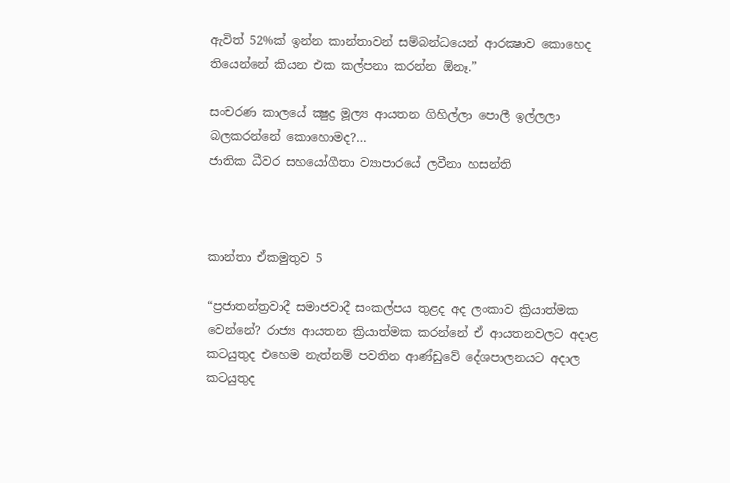ඇවිත් 52%ක් ඉන්න කාන්තාවන් සම්බන්ධයෙන් ආරක්‍ෂාව කොහෙද තියෙන්නේ කියන එක කල්පනා කරන්න ඕනෑ.”

සංචරණ කාලයේ ක්‍ෂුද්‍ර මූල්‍ය ආයතන ගිහිල්ලා පොලී ඉල්ලලා බලකරන්නේ කොහොමද?…
ජාතික ධීවර සහයෝගීතා ව්‍යාපාරයේ ලවීනා හසන්ති



කාන්තා ඒකමුතුව 5

“ප්‍රජාතන්ත්‍රවාදී සමාජවාදී සංකල්පය තුළද අද ලංකාව ක්‍රියාත්මක වෙන්නේ? රාජ්‍ය ආයතන ක්‍රියාත්මක කරන්නේ ඒ ආයතනවලට අදාළ කටයුතුද එහෙම නැත්නම් පවතින ආණ්ඩුවේ දේශපාලනයට අදාල කටයුතුද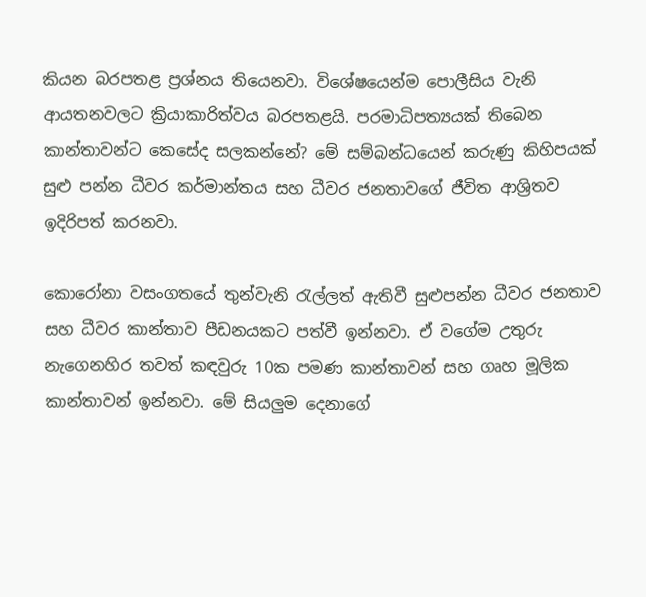කියන බරපතළ ප්‍රශ්නය තියෙනවා. විශේෂයෙන්ම පොලීසිය වැනි ආයතනවලට ක්‍රියාකාරිත්වය බරපතළයි. පරමාධිපත්‍යයක් තිබෙන කාන්තාවන්ට කෙසේද සලකන්නේ? මේ සම්බන්ධයෙන් කරුණු කිහිපයක් සුළු පන්න ධීවර කර්මාන්තය සහ ධීවර ජනතාවගේ ජීවිත ආශ්‍රිතව ඉදිරිපත් කරනවා.

කොරෝනා වසංගතයේ තුන්වැනි රැල්ලත් ඇතිවී සුළුපන්න ධීවර ජනතාව සහ ධීවර කාන්තාව පීඩනයකට පත්වී ඉන්නවා. ඒ වගේම උතුරු නැගෙනහිර තවත් කඳවුරු 10ක පමණ කාන්තාවන් සහ ගෘහ මූලික කාන්තාවන් ඉන්නවා. මේ සියලුම දෙනාගේ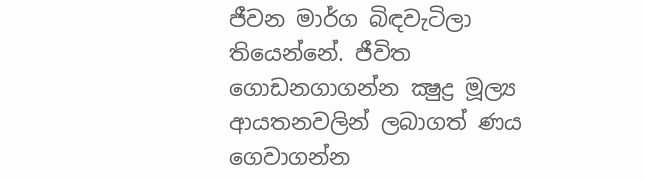ජීවන මාර්ග බිඳවැටිලා තියෙන්නේ. ජීවිත ගොඩනගාගන්න ක්‍ෂුද්‍ර මූල්‍ය ආයතනවලින් ලබාගත් ණය ගෙවාගන්න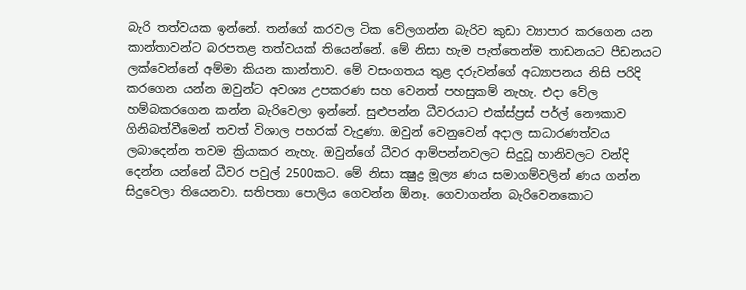බැරි තත්වයක ඉන්නේ. තන්ගේ කරවල ටික වේලගන්න බැරිව කුඩා ව්‍යාපාර කරගෙන යන කාන්තාවන්ට බරපතළ තත්වයක් තියෙන්නේ. මේ නිසා හැම පැත්තෙන්ම තාඩනයට පීඩනයට ලක්වෙන්නේ අම්මා කියන කාන්තාව. මේ වසංගතය තුළ දරුවන්ගේ අධ්‍යාපනය නිසි පරිදි කරගෙන යන්න ඔවුන්ට අවශ්‍ය උපකරණ සහ වෙනත් පහසුකම් නැහැ. එදා වේල හම්බකරගෙන කන්න බැරිවෙලා ඉන්නේ. සුළුපන්න ධීවරයාට එක්ස්ප්‍රස් පර්ල් නෞකාව ගිනිබත්වීමෙන් තවත් විශාල පහරක් වැදුණා. ඔවුන් වෙනුවෙන් අදාල සාධාරණත්වය ලබාදෙන්න තවම ක්‍රියාකර නැහැ. ඔවුන්ගේ ධීවර ආම්පන්නවලට සිදුවූ හානිවලට වන්දි දෙන්න යන්නේ ධීවර පවුල් 2500කට. මේ නිසා ක්‍ෂුද්‍ර මූල්‍ය ණය සමාගම්වලින් ණය ගන්න සිදුවෙලා තියෙනවා. සතිපතා පොලිය ගෙවන්න ඕනෑ. ගෙවාගන්න බැරිවෙනකොට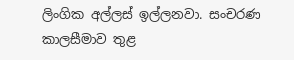ලිංගික අල්ලස් ඉල්ලනවා. සංචරණ කාලසීමාව තුළ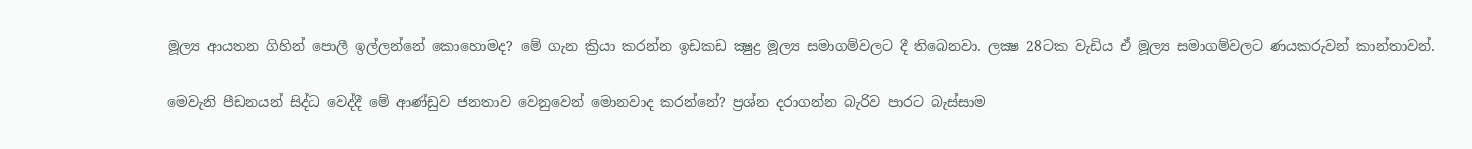මූල්‍ය ආයතන ගිහින් පොලී ඉල්ලන්නේ කොහොමද? මේ ගැන ක්‍රියා කරන්න ඉඩකඩ ක්‍ෂුද්‍ර මූල්‍ය සමාගම්වලට දී තිබෙනවා. ලක්‍ෂ 28ටක වැඩිය ඒ මූල්‍ය සමාගම්වලට ණයකරුවන් කාන්තාවන්.

මෙවැනි පීඩනයන් සිද්ධ වෙද්දී මේ ආණ්ඩුව ජනතාව වෙනුවෙන් මොනවාද කරන්නේ? ප්‍රශ්න දරාගන්න බැරිව පාරට බැස්සාම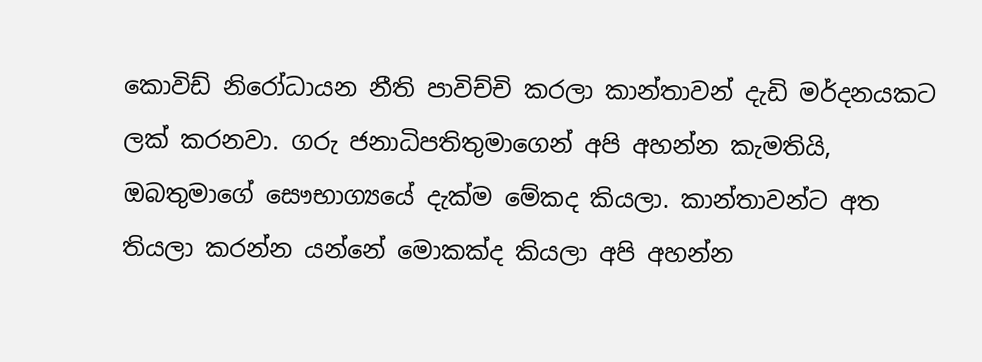කොවිඩ් නිරෝධායන නීති පාවිච්චි කරලා කාන්තාවන් දැඩි මර්දනයකට ලක් කරනවා. ගරු ජනාධිපතිතුමාගෙන් අපි අහන්න කැමතියි, ඔබතුමාගේ සෞභාග්‍යයේ දැක්ම මේකද කියලා. කාන්තාවන්ට අත තියලා කරන්න යන්නේ මොකක්ද කියලා අපි අහන්න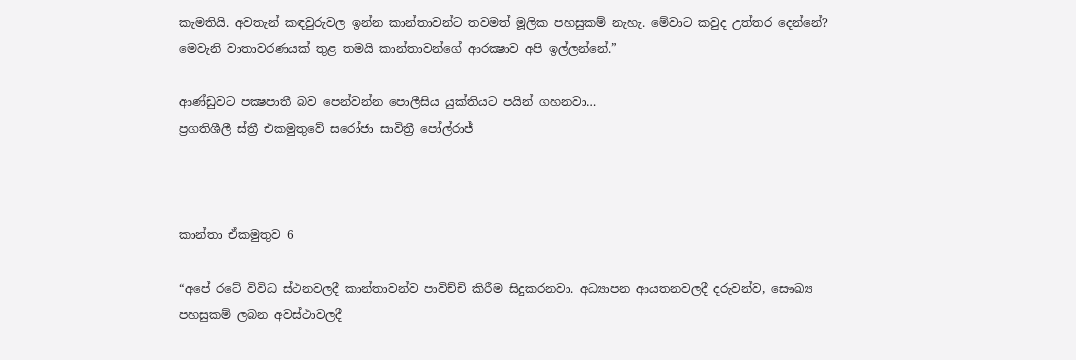කැමතියි. අවතැන් කඳවුරුවල ඉන්න කාන්තාවන්ට තවමත් මූලික පහසුකම් නැහැ. මේවාට කවුද උත්තර දෙන්නේ? මෙවැනි වාතාවරණයක් තුළ තමයි කාන්තාවන්ගේ ආරක්‍ෂාව අපි ඉල්ලන්නේ.”

ආණ්ඩුවට පක්‍ෂපාතී බව පෙන්වන්න පොලීසිය යුක්තියට පයින් ගහනවා…
ප්‍රගතිශීලී ස්ත්‍රී එකමුතුවේ සරෝජා සාවිත්‍රී පෝල්රාජ්



කාන්තා ඒකමුතුව 6

“අපේ රටේ විවිධ ස්ථනවලදී කාන්තාවන්ව පාවිච්චි කිරීම සිදුකරනවා. අධ්‍යාපන ආයතනවලදී දරුවන්ව, සෞඛ්‍ය පහසුකම් ලබන අවස්ථාවලදී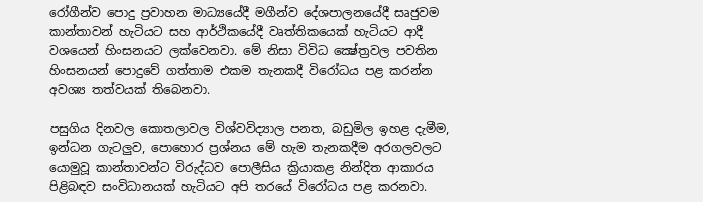රෝගීන්ව පොදු ප්‍රවාහන මාධ්‍යයේදී මගීන්ව දේශපාලනයේදී සෘජුවම කාන්තාවන් හැටියට සහ ආර්ථිකයේදී වෘත්තිකයෙක් හැටියට ආදී වශයෙන් හිංසනයට ලක්වෙනවා. මේ නිසා විවිධ ක්‍ෂේත්‍රවල පවතින හිංසනයන් පොදුවේ ගත්තාම එකම තැනකදී විරෝධය පළ කරන්න අවශ්‍ය තත්වයක් තිබෙනවා.

පසුගිය දිනවල කොතලාවල විශ්වවිද්‍යාල පනත, බඩුමිල ඉහළ දැමීම, ඉන්ධන ගැටලුව, පොහොර ප්‍රශ්නය මේ හැම තැනකදීම අරගලවලට යොමුවූ කාන්තාවන්ට විරුද්ධව පොලීසිය ක්‍රියාකළ නින්දිත ආකාරය පිළිබඳව සංවිධානයක් හැටියට අපි තරයේ විරෝධය පළ කරනවා.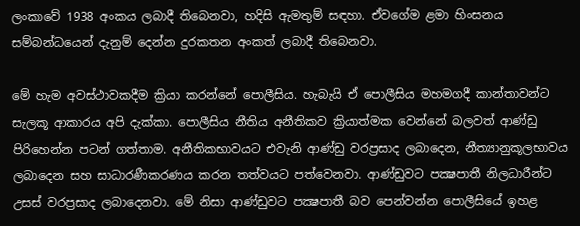ලංකාවේ 1938 අංකය ලබාදී තිබෙනවා, හදිසි ඇමතුම් සඳහා. ඒවගේම ළමා හිංසනය සම්බන්ධයෙන් දැනුම් දෙන්න දුරකතන අංකත් ලබාදී තිබෙනවා.

මේ හැම අවස්ථාවකදීම ක්‍රියා කරන්නේ පොලීසිය. හැබැයි ඒ පොලීසිය මහමගදී කාන්තාවන්ට සැලකූ ආකාරය අපි දැක්කා. පොලීසිය නීතිය අනීතිකව ක්‍රියාත්මක වෙන්නේ බලවත් ආණ්ඩු පිරිහෙන්න පටන් ගත්තාම. අනීතිකභාවයට එවැනි ආණ්ඩු වරප්‍රසාද ලබාදෙන, නීත්‍යානුකූලභාවය ලබාදෙන සහ සාධාරණීකරණය කරන තත්වයට පත්වෙනවා. ආණ්ඩුවට පක්‍ෂපාතී නිලධාරීන්ට උසස් වරප්‍රසාද ලබාදෙනවා. මේ නිසා ආණ්ඩුවට පක්‍ෂපාතී බව පෙන්වන්න පොලීසියේ ඉහළ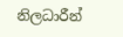නිලධාරීන්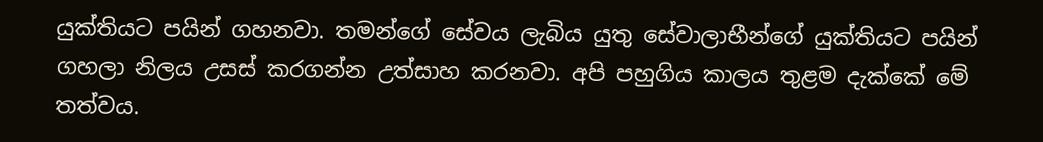යුක්තියට පයින් ගහනවා. තමන්ගේ සේවය ලැබිය යුතු සේවාලාභීන්ගේ යුක්තියට පයින් ගහලා නිලය උසස් කරගන්න උත්සාහ කරනවා. අපි පහුගිය කාලය තුළම දැක්කේ මේ තත්වය.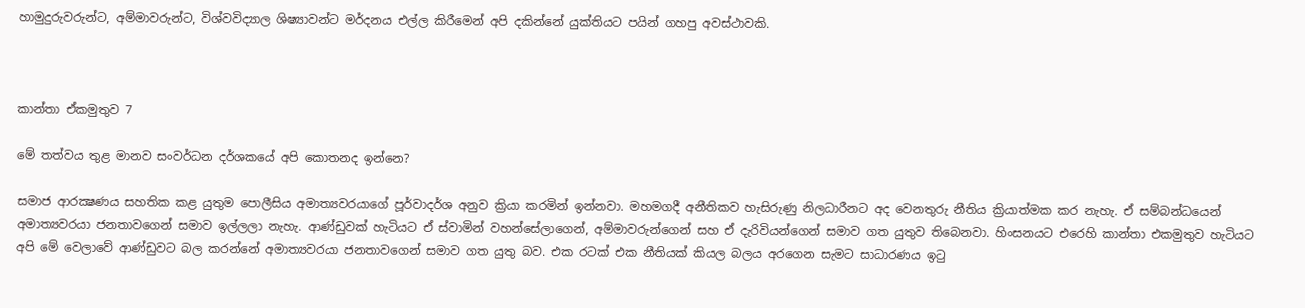හාමුදුරුවරුන්ට, අම්මාවරුන්ට, විශ්වවිද්‍යාල ශිෂ්‍යාවන්ට මර්දනය එල්ල කිරීමෙන් අපි දකින්නේ යුක්තියට පයින් ගහපු අවස්ථාවකි.



කාන්තා ඒකමුතුව 7

මේ තත්වය තුළ මානව සංවර්ධන දර්ශකයේ අපි කොතනද ඉන්නෙ?

සමාජ ආරක්‍ෂණය සහතික කළ යුතුම පොලීසිය අමාත්‍යවරයාගේ පූර්වාදර්ශ අනුව ක්‍රියා කරමින් ඉන්නවා. මහමගදී අනීතිකව හැසිරුණු නිලධාරීනට අද වෙනතුරු නීතිය ක්‍රියාත්මක කර නැහැ. ඒ සම්බන්ධයෙන් අමාත්‍යවරයා ජනතාවගෙන් සමාව ඉල්ලලා නැහැ. ආණ්ඩුවක් හැටියට ඒ ස්වාමින් වහන්සේලාගෙන්, අම්මාවරුන්ගෙන් සහ ඒ දැරිවියන්ගෙන් සමාව ගත යුතුව තිබෙනවා. හිංසනයට එරෙහි කාන්තා එකමුතුව හැටියට අපි මේ වෙලාවේ ආණ්ඩුවට බල කරන්නේ අමාත්‍යවරයා ජනතාවගෙන් සමාව ගත යුතු බව. එක රටක් එක නීතියක් කියල බලය අරගෙන සැමට සාධාරණය ඉටු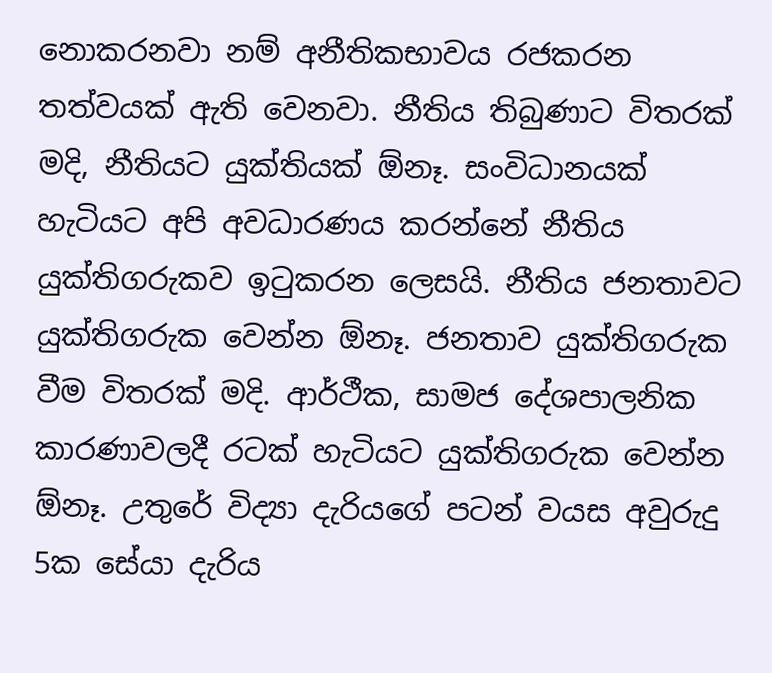නොකරනවා නම් අනීතිකභාවය රජකරන තත්වයක් ඇති වෙනවා. නීතිය තිබුණාට විතරක් මදි, නීතියට යුක්තියක් ඕනෑ. සංවිධානයක් හැටියට අපි අවධාරණය කරන්නේ නීතිය යුක්තිගරුකව ඉටුකරන ලෙසයි. නීතිය ජනතාවට යුක්තිගරුක වෙන්න ඕනෑ. ජනතාව යුක්තිගරුක වීම විතරක් මදි. ආර්ථීක, සාමජ දේශපාලනික කාරණාවලදී රටක් හැටියට යුක්තිගරුක වෙන්න ඕනෑ. උතුරේ විද්‍යා දැරියගේ පටන් වයස අවුරුදු 5ක සේයා දැරිය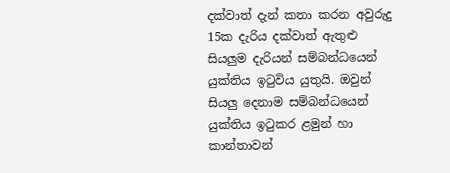දක්වාත් දැන් කතා කරන අවුරුදු 15ක දැරිය දක්වාත් ඇතුළු සියලුම දැරියන් සම්බන්ධයෙන් යුක්තිය ඉටුවිය යුතුයි. ඔවුන් සියලු දෙනාම සම්බන්ධයෙන් යුක්තිය ඉටුකර ළමුන් හා කාන්තාවන්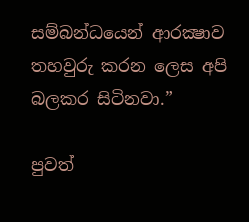සම්බන්ධයෙන් ආරක්‍ෂාව තහවුරු කරන ලෙස අපි බලකර සිටිනවා.”

පුවත්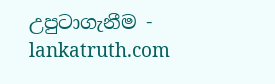උපුටාගැනීම - lankatruth.com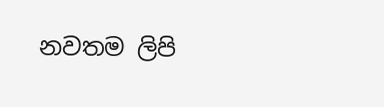නවතම ලිපි